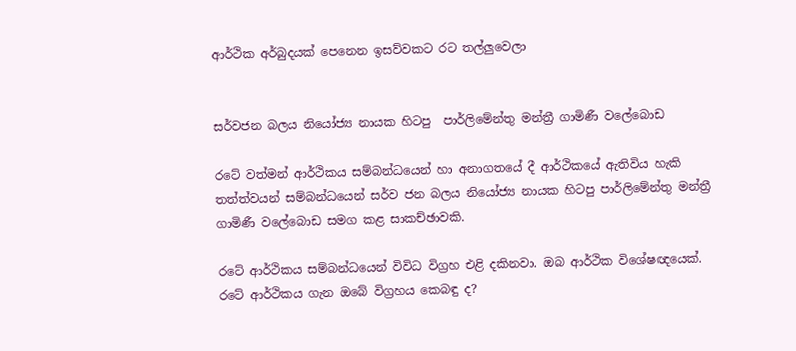ආර්ථික අර්බුදයක් පෙනෙන ඉසව්වකට රට තල්ලුවෙලා


සර්වජන බලය නියෝජ්‍ය නායක හිටපු  පාර්ලිමේන්තු මන්ත්‍රී ගාමිණී වලේබොඩ

රටේ වත්මන් ආර්ථිකය සම්බන්ධයෙන් හා අනාගතයේ දී ආර්ථිකයේ ඇතිවිය හැකි තත්ත්වයන් සම්බන්ධයෙන් සර්ව ජන බලය නියෝජ්‍ය නායක හිටපු පාර්ලිමේන්තු මන්ත්‍රී ගාමිණී වලේබොඩ සමග කළ සාකච්ඡාවකි.

රටේ ආර්ථිකය සම්බන්ධයෙන් විවිධ විග්‍රහ එළි දකිනවා. ඔබ ආර්ථික විශේෂඥයෙක්. රටේ ආර්ථිකය ගැන ඔබේ විග්‍රහය කෙබඳු ද?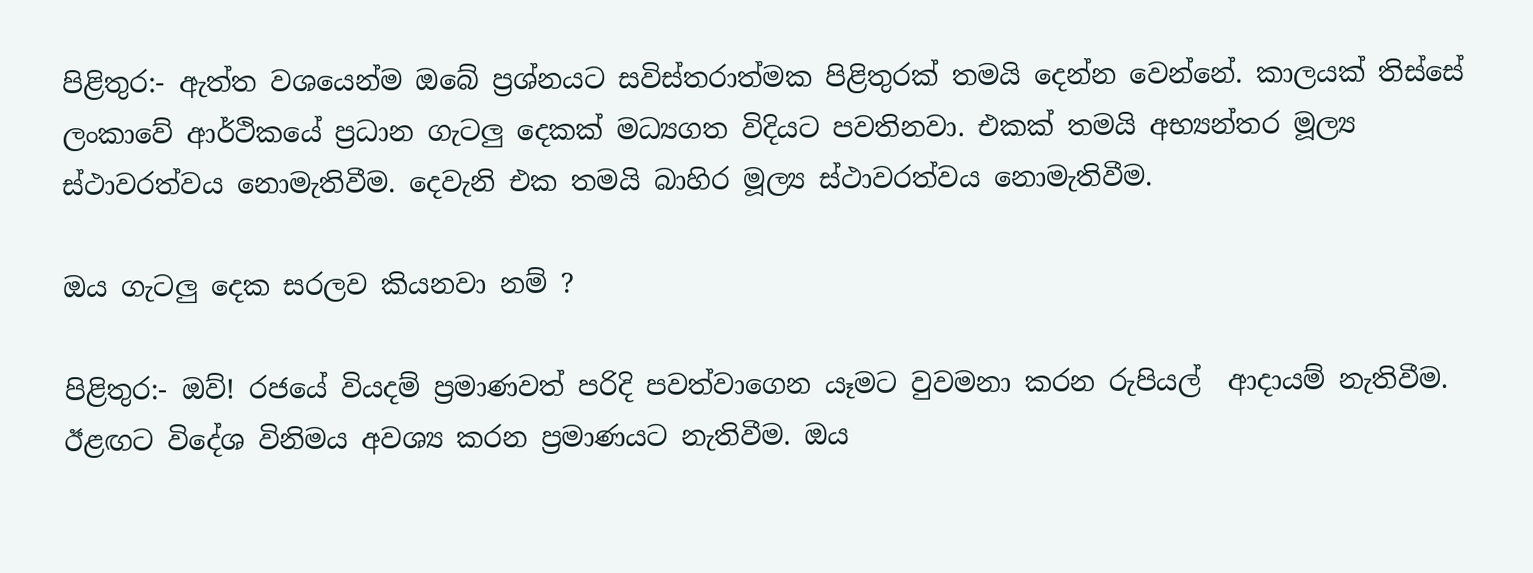පිළිතුර:- ඇත්ත වශයෙන්ම ඔබේ ප්‍රශ්නයට සවිස්තරාත්මක පිළිතුරක් තමයි දෙන්න වෙන්නේ. කාලයක් තිස්සේ ලංකාවේ ආර්ථිකයේ ප්‍රධාන ගැටලු දෙකක් මධ්‍යගත විදියට පවතිනවා. එකක් තමයි අභ්‍යන්තර මූල්‍ය ස්ථාවරත්වය නොමැතිවීම. දෙවැනි එක තමයි බාහිර මූල්‍ය ස්ථාවරත්වය නොමැතිවීම.

ඔය ගැටලු දෙක සරලව කියනවා නම් ?

පිළිතුර:- ඔව්! රජයේ වියදම් ප්‍රමාණවත් පරිදි පවත්වාගෙන යෑමට වුවමනා කරන රුපියල්  ආදායම් නැතිවීම. ඊළඟට විදේශ විනිමය අවශ්‍ය කරන ප්‍රමාණයට නැතිවීම. ඔය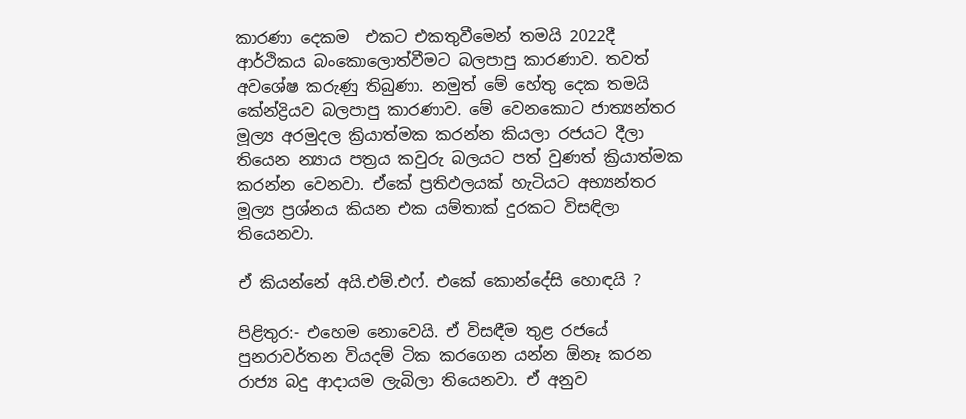කාරණා දෙකම  එකට එකතුවීමෙන් තමයි 2022දී ආර්ථිකය බංකොලොත්වීමට බලපාපු කාරණාව. තවත්  අවශේෂ කරුණු තිබුණා. නමුත් මේ හේතු දෙක තමයි කේන්ද්‍රියව බලපාපු කාරණාව. මේ වෙනකොට ජාත්‍යන්තර මූල්‍ය අරමුදල ක්‍රියාත්මක කරන්න කියලා රජයට දීලා තියෙන න්‍යාය පත්‍රය කවුරු බලයට පත් වුණත් ක්‍රියාත්මක කරන්න වෙනවා. ඒකේ ප්‍රතිඵලයක් හැටියට අභ්‍යන්තර මූල්‍ය ප්‍රශ්නය කියන එක යම්තාක් දුරකට විසඳිලා තියෙනවා.

ඒ කියන්නේ අයි.එම්.එෆ්. එකේ කොන්දේසි හොඳයි ?

පිළිතුර:- එහෙම නොවෙයි. ඒ විසඳීම තුළ රජයේ පුනරාවර්තන වියදම් ටික කරගෙන යන්න ඕනෑ කරන රාජ්‍ය බදු ආදායම ලැබිලා තියෙනවා. ඒ අනුව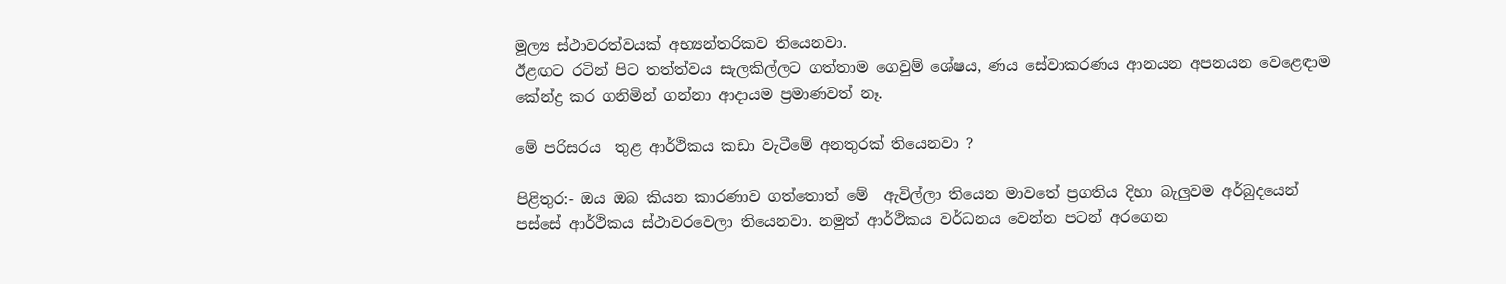මූල්‍ය ස්ථාවරත්වයක් අභ්‍යන්තරිකව තියෙනවා.
ඊළඟට රටින් පිට තත්ත්වය සැලකිල්ලට ගත්තාම ගෙවුම් ශේෂය, ණය සේවාකරණය ආනයන අපනයන වෙළෙඳාම කේන්ද්‍ර කර ගනිමින් ගන්නා ආදායම ප්‍රමාණවත් නෑ.

මේ පරිසරය  තුළ ආර්ථිකය කඩා වැටීමේ අනතුරක් තියෙනවා ?

පිළිතුර:- ඔය ඔබ කියන කාරණාව ගත්තොත් මේ  ඇවිල්ලා තියෙන මාවතේ ප්‍රගතිය දිහා බැලුවම අර්බුදයෙන් පස්සේ ආර්ථිකය ස්ථාවරවෙලා තියෙනවා. නමුත් ආර්ථිකය වර්ධනය වෙන්න පටන් අරගෙන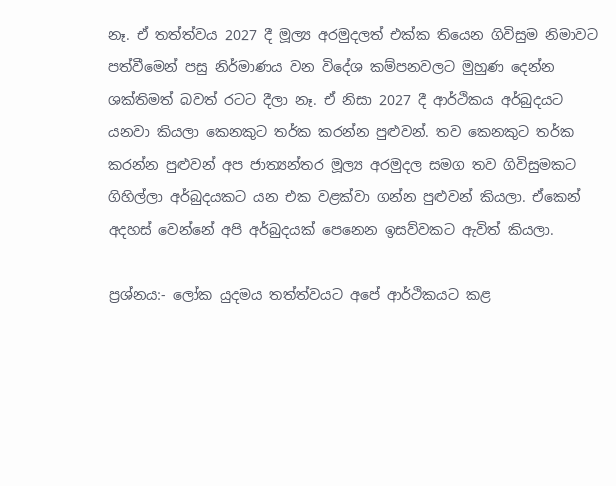නෑ. ඒ තත්ත්වය 2027 දී මූල්‍ය අරමුදලත් එක්ක තියෙන ගිවිසුම නිමාවට පත්වීමෙන් පසු නිර්මාණය වන විදේශ කම්පනවලට මුහුණ දෙන්න ශක්තිමත් බවත් රටට දීලා නෑ. ඒ නිසා 2027 දී ආර්ථිකය අර්බුදයට යනවා කියලා කෙනකුට තර්ක කරන්න පුළුවන්. තව කෙනකුට තර්ක කරන්න පුළුවන් අප ජාත්‍යන්තර මූල්‍ය අරමුදල සමග තව ගිවිසුමකට ගිහිල්ලා අර්බුදයකට යන එක වළක්වා ගන්න පුළුවන් කියලා. ඒකෙන් අදහස් වෙන්නේ අපි අර්බුදයක් පෙනෙන ඉසව්වකට ඇවිත් කියලා.

ප්‍රශ්නය:- ලෝක යුදමය තත්ත්වයට අපේ ආර්ථිකයට කළ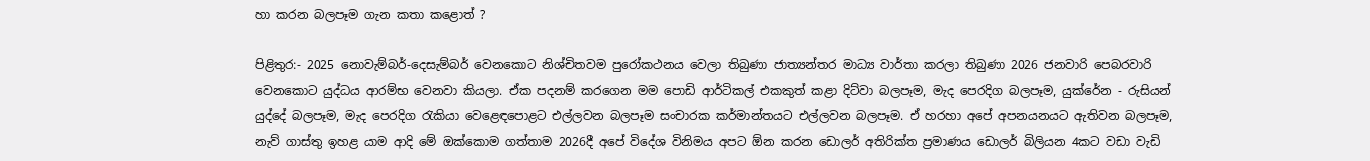හා කරන බලපෑම ගැන කතා කළොත් ?

පිළිතුර:- 2025 නොවැම්බර්-දෙසැම්බර් වෙනකොට නිශ්චිතවම පුරෝකථනය වෙලා තිබුණා ජාත්‍යන්තර මාධ්‍ය වාර්තා කරලා තිබුණා 2026 ජනවාරි පෙබරවාරි වෙනකොට යුද්ධය ආරම්භ වෙනවා කියලා. ඒක පදනම් කරගෙන මම පොඩි ආර්ටිකල් එකකුත් කළා දිට්වා බලපෑම, මැද පෙරදිග බලපෑම, යුක්රේන - රුසියන් යුද්දේ බලපෑම, මැද පෙරදිග රැකියා වෙළෙඳපොළට එල්ලවන බලපෑම සංචාරක කර්මාන්තයට එල්ලවන බලපෑම. ඒ හරහා අපේ අපනයනයට ඇතිවන බලපෑම, නැව් ගාස්තු ඉහළ යාම ආදි මේ ඔක්කොම ගත්තාම 2026දී අපේ විදේශ විනිමය අපට ඕන කරන ඩොලර් අතිරික්ත ප්‍රමාණය ඩොලර් බිලියන 4කට වඩා වැඩි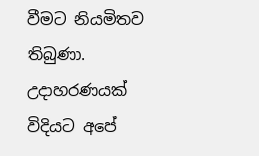වීමට නියමිතව තිබුණා. උදාහරණයක් විදියට අපේ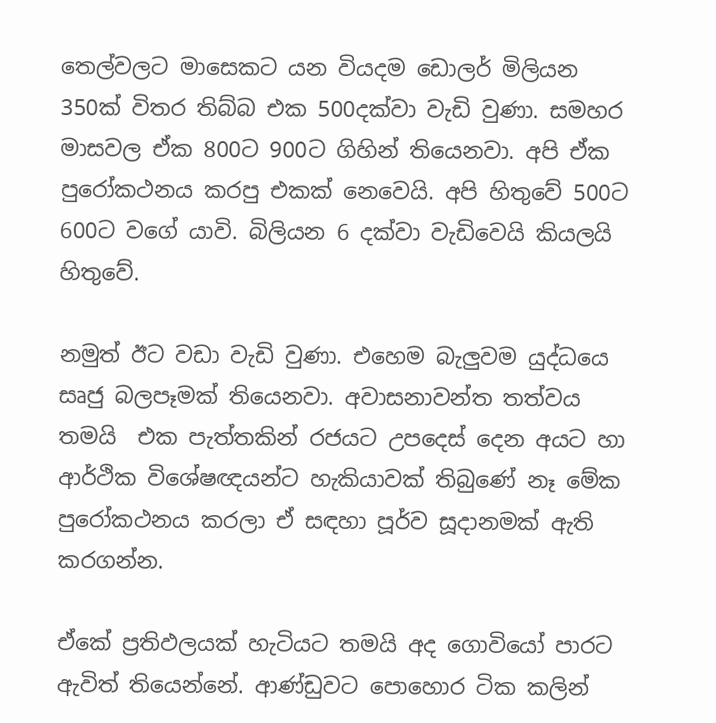තෙල්වලට මාසෙකට යන වියදම ඩොලර් මිලියන 350ක් විතර තිබ්බ එක 500දක්වා වැඩි වුණා. සමහර මාසවල ඒක 800ට 900ට ගිහින් තියෙනවා. අපි ඒක පුරෝකථනය කරපු එකක් නෙවෙයි. අපි හිතුවේ 500ට 600ට වගේ යාවි. බිලියන 6 දක්වා වැඩිවෙයි කියලයි හිතුවේ.

නමුත් ඊට වඩා වැඩි වුණා. එහෙම බැලුවම යුද්ධයෙ සෘජු බලපෑමක් තියෙනවා. අවාසනාවන්ත තත්වය තමයි  එක පැත්තකින් රජයට උපදෙස් දෙන අයට හා ආර්ථික විශේෂඥයන්ට හැකියාවක් තිබුණේ නෑ මේක පුරෝකථනය කරලා ඒ සඳහා පූර්ව සූදානමක් ඇති කරගන්න.

ඒකේ ප්‍රතිඵලයක් හැටියට තමයි අද ගොවියෝ පාරට ඇවිත් තියෙන්නේ. ආණ්ඩුවට පොහොර ටික කලින්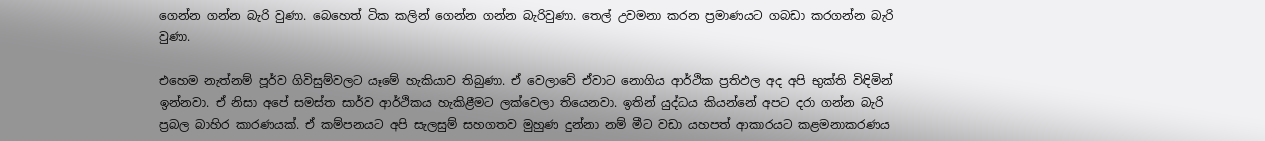ගෙන්න ගන්න බැරි වුණා. බෙහෙත් ටික කලින් ගෙන්න ගන්න බැරිවුණා. තෙල් උවමනා කරන ප්‍රමාණයට ගබඩා කරගන්න බැරි වුණා.

එහෙම නැත්නම් පූර්ව ගිවිසුම්වලට යෑමේ හැකියාව තිබුණා. ඒ වෙලාවේ ඒවාට නොගිය ආර්ථික ප්‍රතිඵල අද අපි භුක්ති විඳිමින් ඉන්නවා. ඒ නිසා අපේ සමස්ත සාර්ව ආර්ථිකය හැකිළීමට ලක්වෙලා තියෙනවා. ඉතින් යුද්ධය කියන්නේ අපට දරා ගන්න බැරි ප්‍රබල බාහිර කාරණයක්. ඒ කම්පනයට අපි සැලසුම් සහගතව මුහුණ දුන්නා නම් මීට වඩා යහපත් ආකාරයට කළමනාකරණය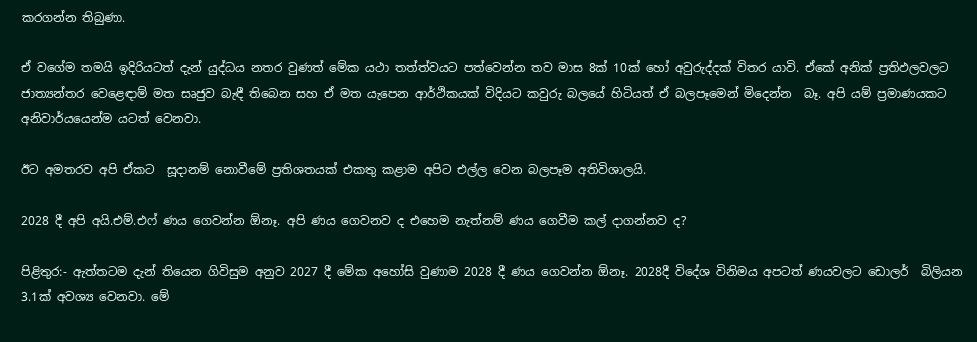කරගන්න තිබුණා.

ඒ වගේම තමයි ඉදිරියටත් දැන් යුද්ධය නතර වුණත් මේක යථා තත්ත්වයට පත්වෙන්න තව මාස 8ක් 10ක් හෝ අවුරුද්දක් විතර යාවි. ඒකේ අනික් ප්‍රතිඵලවලට ජාත්‍යන්තර වෙළෙඳාම් මත සෘජුව බැඳී තිබෙන සහ ඒ මත යැපෙන ආර්ථිකයක් විදියට කවුරු බලයේ හිටියත් ඒ බලපෑමෙන් මිදෙන්න  බෑ. අපි යම් ප්‍රමාණයකට අනිවාර්යයෙන්ම යටත් වෙනවා.

ඊට අමතරව අපි ඒකට  සූදානම් නොවීමේ ප්‍රතිශතයක් එකතු කළාම අපිට එල්ල වෙන බලපෑම අතිවිශාලයි.

2028 දී අපි අයි.එම්.එෆ් ණය ගෙවන්න ඕනෑ. අපි ණය ගෙවනව ද එහෙම නැත්නම් ණය ගෙවීම කල් දාගන්නව ද?

පිළිතුර:- ඇත්තටම දැන් තියෙන ගිවිසුම අනුව 2027 දී මේක අහෝසි වුණාම 2028 දී ණය ගෙවන්න ඕනෑ. 2028දී විදේශ විනිමය අපටත් ණයවලට ඩොලර්  බිලියන 3.1ක් අවශ්‍ය වෙනවා. මේ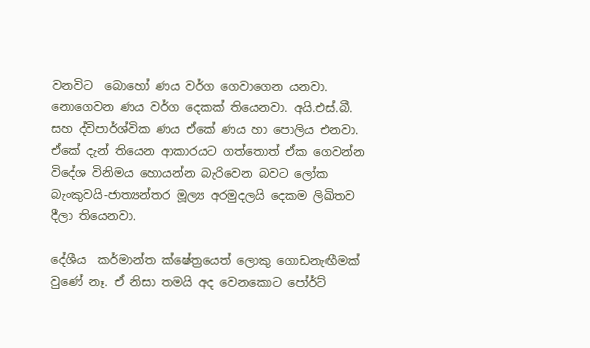වනවිට  බොහෝ ණය වර්ග ගෙවාගෙන යනවා. නොගෙවන ණය වර්ග දෙකක් තියෙනවා. අයි.එස්.බී. සහ ද්විපාර්ශ්වික ණය ඒකේ ණය හා පොලිය එනවා. ඒකේ දැන් තියෙන ආකාරයට ගත්තොත් ඒක ගෙවන්න විදේශ විනිමය හොයන්න බැරිවෙන බවට ලෝක බැංකුවයි-ජාත්‍යන්තර මූල්‍ය අරමුදලයි දෙකම ලිඛිතව දීලා තියෙනවා.

දේශීය  කර්මාන්ත ක්ෂේත්‍රයෙත් ලොකු ගොඩනැඟීමක් වුණේ නෑ. ඒ නිසා තමයි අද වෙනකොට පෝර්ට්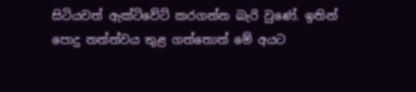සිටියවත් ඇක්ටිවේට් කරගන්න බැරි වුණේ. ඉතින් පොදු තත්ත්වය තුළ ගත්තොත් මේ අයට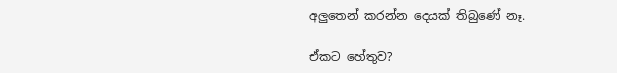අලුතෙන් කරන්න දෙයක් තිබුණේ නෑ.

ඒකට හේතුව?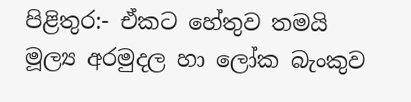පිළිතුර:- ඒකට හේතුව තමයි මූල්‍ය අරමුදල හා ලෝක බැංකුව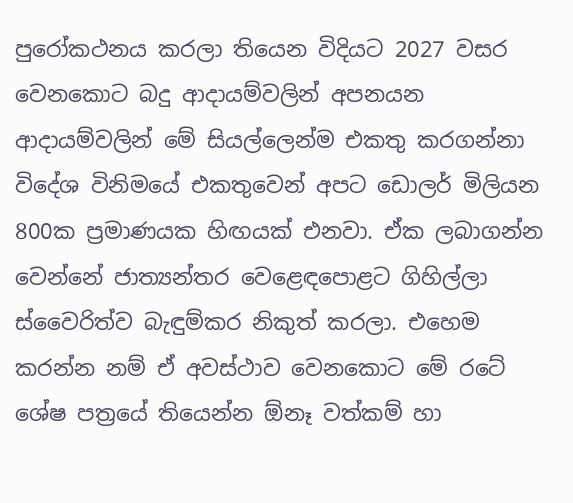පුරෝකථනය කරලා තියෙන විදියට 2027 වසර වෙනකොට බදු ආදායම්වලින් අපනයන ආදායම්වලින් මේ සියල්ලෙන්ම එකතු කරගන්නා විදේශ විනිමයේ එකතුවෙන් අපට ඩොලර් මිලියන 800ක ප්‍රමාණයක හිඟයක් එනවා. ඒක ලබාගන්න  වෙන්නේ ජාත්‍යන්තර වෙළෙඳපොළට ගිහිල්ලා ස්වෛරිත්ව බැඳුම්කර නිකුත් කරලා. එහෙම කරන්න නම් ඒ අවස්ථාව වෙනකොට මේ රටේ ශේෂ පත්‍රයේ තියෙන්න ඕනෑ වත්කම් හා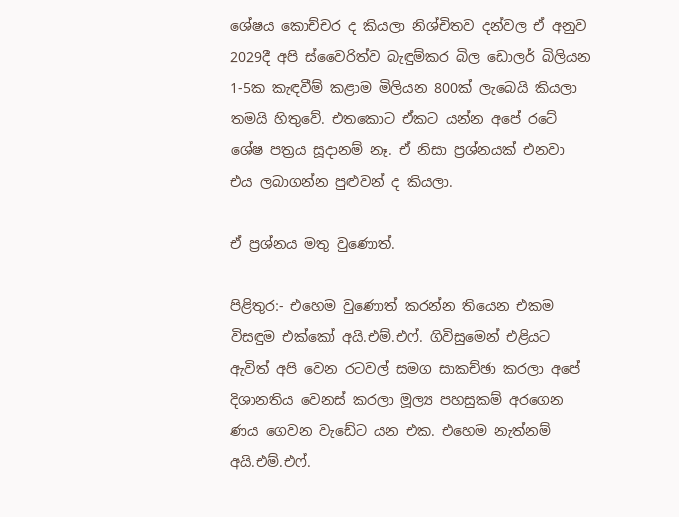ශේෂය කොච්චර ද කියලා නිශ්චිතව දන්වල ඒ අනුව 2029දී අපි ස්වෛරිත්ව බැඳුම්කර බිල ඩොලර් බිලියන  1-5ක කැඳවීම් කළාම මිලියන 800ක් ලැබෙයි කියලා තමයි හිතුවේ. එතකොට ඒකට යන්න අපේ රටේ ශේෂ පත්‍රය සූදානම් නෑ. ඒ නිසා ප්‍රශ්නයක් එනවා එය ලබාගන්න පුළුවන් ද කියලා.

ඒ ප්‍රශ්නය මතු වුණොත්.

පිළිතුර:- එහෙම වුණොත් කරන්න තියෙන එකම විසඳුම එක්කෝ අයි.එම්.එෆ්. ගිවිසුමෙන් එළියට ඇවිත් අපි වෙන රටවල් සමග සාකච්ඡා කරලා අපේ දිශානතිය වෙනස් කරලා මූල්‍ය පහසුකම් අරගෙන ණය ගෙවන වැඩේට යන එක. එහෙම නැත්නම් අයි.එම්.එෆ්.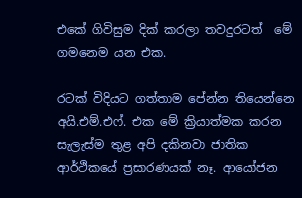එකේ ගිවිසුම දික් කරලා තවදුරටත්  මේ ගමනෙම යන එක.

රටක් විදියට ගත්තාම පේන්න තියෙන්නෙ අයි.එම්.එෆ්. එක මේ ක්‍රියාත්මක කරන සැලැස්ම තුළ අපි දකිනවා ජාතික ආර්ථිකයේ ප්‍රසාරණයක් නෑ. ආයෝජන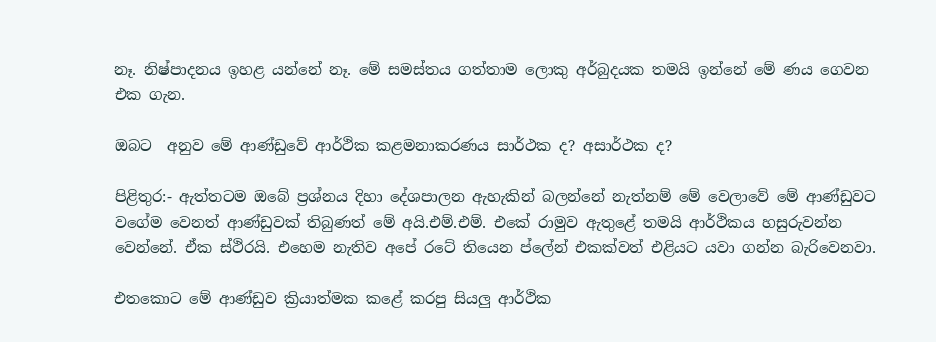නෑ. නිෂ්පාදනය ඉහළ යන්නේ නෑ. මේ සමස්තය ගත්තාම ලොකු අර්බුදයක තමයි ඉන්නේ මේ ණය ගෙවන එක ගැන.

ඔබට  අනුව මේ ආණ්ඩුවේ ආර්ථික කළමනාකරණය සාර්ථක ද? අසාර්ථක ද?

පිළිතුර:- ඇත්තටම ඔබේ ප්‍රශ්නය දිහා දේශපාලන ඇහැකින් බලන්නේ නැත්නම් මේ වෙලාවේ මේ ආණ්ඩුවට වගේම වෙනත් ආණ්ඩුවක් තිබුණත් මේ අයි.එම්.එම්. එකේ රාමුව ඇතුළේ තමයි ආර්ථිකය හසුරුවන්න වෙන්නේ. ඒක ස්ථිරයි. එහෙම නැතිව අපේ රටේ තියෙන ප්ලේන් එකක්වත් එළියට යවා ගන්න බැරිවෙනවා.

එතකොට මේ ආණ්ඩුව ක්‍රියාත්මක කළේ කරපු සියලු ආර්ථික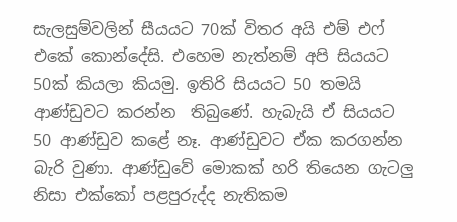සැලසුම්වලින් සීයයට 70ක් විතර අයි එම් එෆ් එකේ කොන්දේසි. එහෙම නැත්නම් අපි සියයට 50ක් කියලා කියමු. ඉතිරි සියයට 50 තමයි ආණ්ඩුවට කරන්න  තිබුණේ. හැබැයි ඒ සියයට 50 ආණ්ඩුව කළේ නෑ. ආණ්ඩුවට ඒක කරගන්න බැරි වුණා. ආණ්ඩුවේ මොකක් හරි තියෙන ගැටලු නිසා එක්කෝ පළපුරුද්ද නැතිකම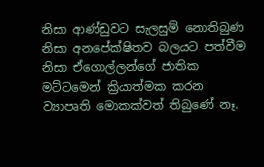නිසා ආණ්ඩුවට සැලසුම් නොතිබුණ නිසා අනපේක්ෂිතව බලයට පත්වීම නිසා ඒගොල්ලන්ගේ ජාතික මට්ටමෙන් ක්‍රියාත්මක කරන ව්‍යාපෘති මොකක්වත් තිබුණේ නෑ.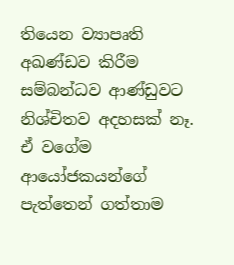තියෙන ව්‍යාපෘති අඛණ්ඩව කිරීම සම්බන්ධව ආණ්ඩුවට නිශ්චිතව අදහසක් නෑ. ඒ වගේම ආයෝජකයන්ගේ පැත්තෙන් ගත්තාම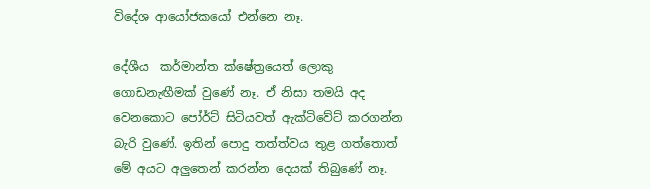විදේශ ආයෝජකයෝ එන්නෙ නෑ.

දේශීය  කර්මාන්ත ක්ෂේත්‍රයෙත් ලොකු ගොඩනැඟීමක් වුණේ නෑ. ඒ නිසා තමයි අද වෙනකොට පෝර්ට් සිටියවත් ඇක්ටිවේට් කරගන්න බැරි වුණේ. ඉතින් පොදු තත්ත්වය තුළ ගත්තොත් මේ අයට අලුතෙන් කරන්න දෙයක් තිබුණේ නෑ.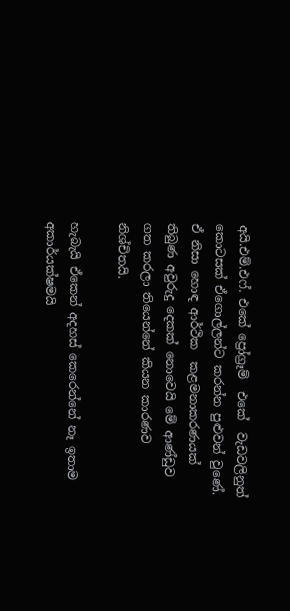අයි.එම්.එෆ්. එකේ ප්‍රෝග්‍රෑම්  එකේ  වැඩවලිනුත් කොටසක් ඒගොල්ලන්ට කරන්න පුළුවන් වුණේ. ඒ නිසා හොඳ ආර්ථික  කළමනාකරණයක් තිබුණ අවුරුදු දෙකක් නොවෙයි මේ ආණ්ඩුව ගත කරලා තියෙන්නේ කියන කාරණව නිශ්චිතයි.

හැබැයි ඒකෙන් අදහස් කෙරෙන්නේ නෑ ඉතාම අකාර්යක්ෂමයි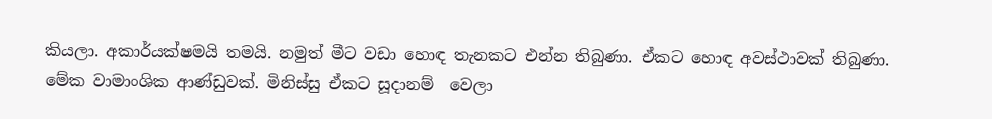කියලා. අකාර්යක්ෂමයි තමයි. නමුත් මීට වඩා හොඳ තැනකට එන්න තිබුණා. ඒකට හොඳ අවස්ථාවක් තිබුණා. මේක වාමාංශික ආණ්ඩුවක්. මිනිස්සු ඒකට සූදානම්  වෙලා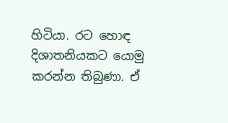හිටියා. රට හොඳ දිශාතනියකට යොමු කරන්න තිබුණා. ඒ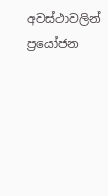අවස්ථාවලින් ප්‍රයෝජන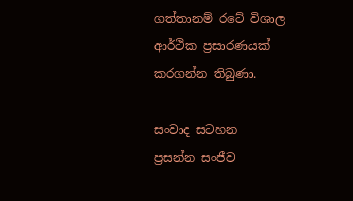ගත්තානම් රටේ විශාල ආර්ථික ප්‍රසාරණයක් කරගන්න තිබුණා.

සංවාද සටහන
ප්‍රසන්න සංජීව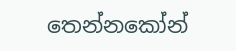තෙන්නකෝන්